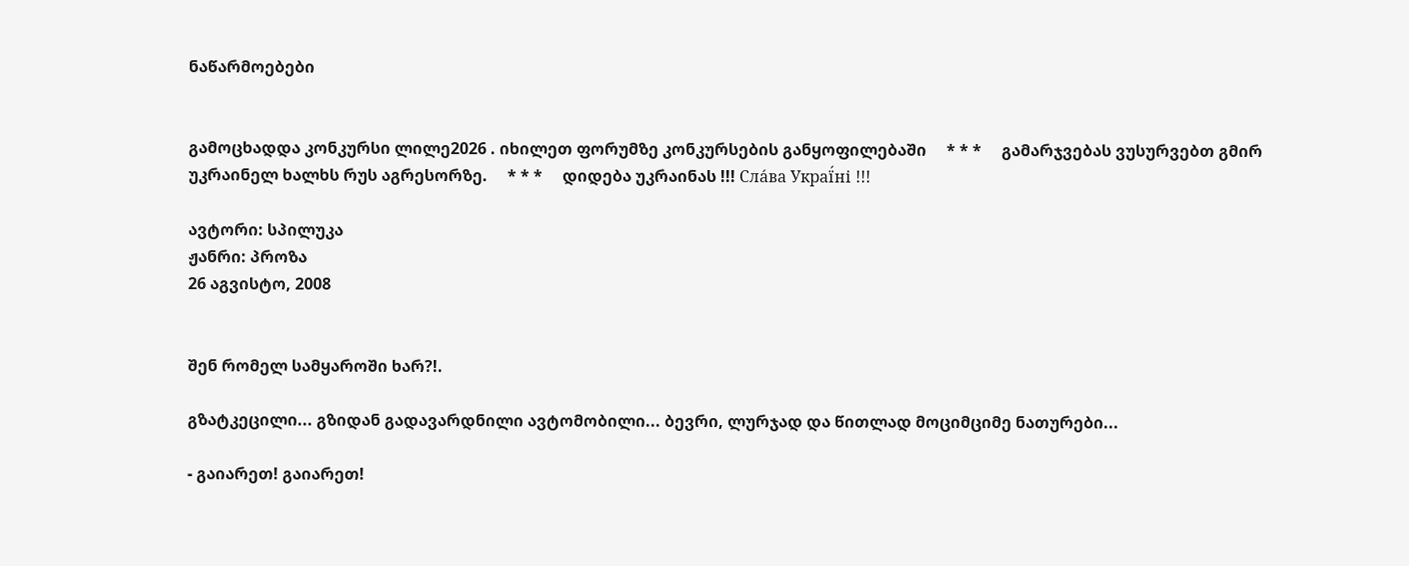ნაწარმოებები


გამოცხადდა კონკურსი ლილე2026 . იხილეთ ფორუმზე კონკურსების განყოფილებაში     * * *     გამარჯვებას ვუსურვებთ გმირ უკრაინელ ხალხს რუს აგრესორზე.     * * *     დიდება უკრაინას !!! Сла́ва Украї́ні !!!

ავტორი: სპილუკა
ჟანრი: პროზა
26 აგვისტო, 2008


შენ რომელ სამყაროში ხარ?!.

გზატკეცილი... გზიდან გადავარდნილი ავტომობილი... ბევრი, ლურჯად და წითლად მოციმციმე ნათურები...

- გაიარეთ! გაიარეთ!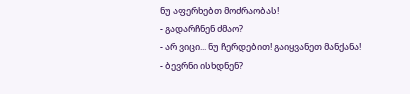ნუ აფერხებთ მოძრაობას!
- გადარჩნენ ძმაო?
- არ ვიცი... ნუ ჩერდებით! გაიყვანეთ მანქანა!
- ბევრნი ისხდნენ?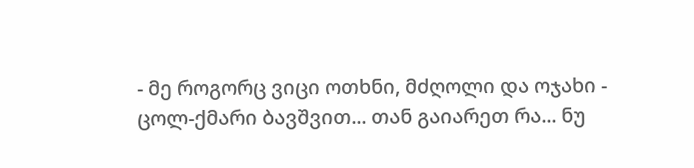- მე როგორც ვიცი ოთხნი, მძღოლი და ოჯახი - ცოლ-ქმარი ბავშვით... თან გაიარეთ რა... ნუ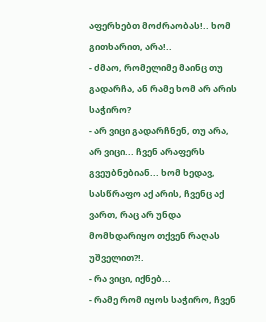აფერხებთ მოძრაობას!.. ხომ გითხარით, არა!..
- ძმაო, რომელიმე მაინც თუ გადარჩა, ან რამე ხომ არ არის საჭირო?
- არ ვიცი გადარჩნენ, თუ არა, არ ვიცი... ჩვენ არაფერს გვეუბნებიან... ხომ ხედავ, სასწრაფო აქ არის, ჩვენც აქ ვართ, რაც არ უნდა მომხდარიყო თქვენ რაღას უშველით?!.
- რა ვიცი, იქნებ...
- რამე რომ იყოს საჭირო, ჩვენ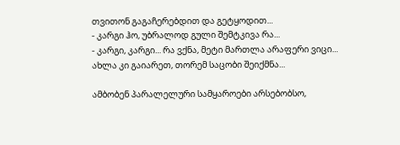თვითონ გაგაჩერებდით და გეტყოდით...
- კარგი ჰო, უბრალოდ გული შემტკივა რა...
- კარგი, კარგი... რა ვქნა, მეტი მართლა არაფერი ვიცი... ახლა კი გაიარეთ, თორემ საცობი შეიქმნა...

ამბობენ პარალელური სამყაროები არსებობსო,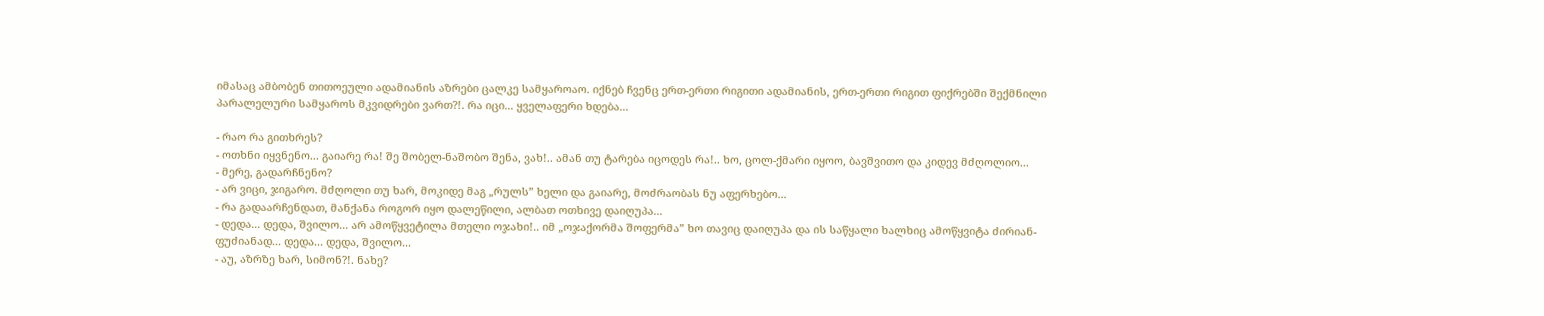იმასაც ამბობენ თითოეული ადამიანის აზრები ცალკე სამყაროაო. იქნებ ჩვენც ერთ-ერთი რიგითი ადამიანის, ერთ-ერთი რიგით ფიქრებში შექმნილი პარალელური სამყაროს მკვიდრები ვართ?!. რა იცი... ყველაფერი ხდება...

- რაო რა გითხრეს?
- ოთხნი იყვნენო... გაიარე რა! შე შობელ-ნაშობო შენა, ვახ!.. ამან თუ ტარება იცოდეს რა!.. ხო, ცოლ-ქმარი იყოო, ბავშვითო და კიდევ მძღოლიო...
- მერე, გადარჩნენო?
- არ ვიცი, ჯიგარო. მძღოლი თუ ხარ, მოკიდე მაგ „რულს” ხელი და გაიარე, მოძრაობას ნუ აფერხებო...
- რა გადაარჩენდათ, მანქანა როგორ იყო დალეწილი, ალბათ ოთხივე დაიღუპა...
- დედა... დედა, შვილო... არ ამოწყვეტილა მთელი ოჯახი!.. იმ „ოჯაქორმა შოფერმა” ხო თავიც დაიღუპა და ის საწყალი ხალხიც ამოწყვიტა ძირიან-ფუძიანად... დედა... დედა, შვილო...
- აუ, აზრზე ხარ, სიმონ?!. ნახე?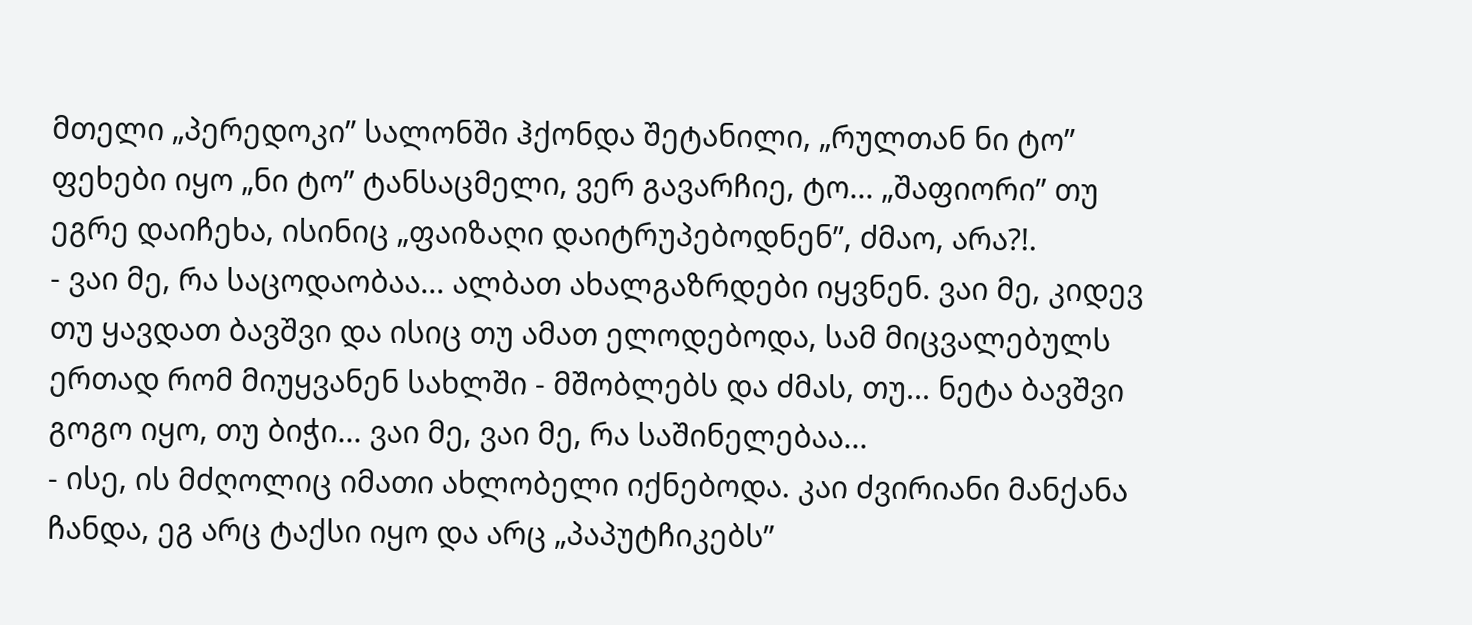მთელი „პერედოკი” სალონში ჰქონდა შეტანილი, „რულთან ნი ტო” ფეხები იყო „ნი ტო” ტანსაცმელი, ვერ გავარჩიე, ტო... „შაფიორი” თუ ეგრე დაიჩეხა, ისინიც „ფაიზაღი დაიტრუპებოდნენ”, ძმაო, არა?!.
- ვაი მე, რა საცოდაობაა... ალბათ ახალგაზრდები იყვნენ. ვაი მე, კიდევ თუ ყავდათ ბავშვი და ისიც თუ ამათ ელოდებოდა, სამ მიცვალებულს ერთად რომ მიუყვანენ სახლში - მშობლებს და ძმას, თუ... ნეტა ბავშვი გოგო იყო, თუ ბიჭი... ვაი მე, ვაი მე, რა საშინელებაა...
- ისე, ის მძღოლიც იმათი ახლობელი იქნებოდა. კაი ძვირიანი მანქანა ჩანდა, ეგ არც ტაქსი იყო და არც „პაპუტჩიკებს”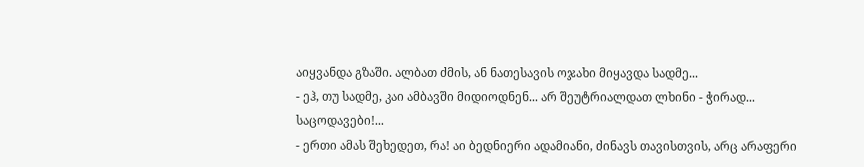აიყვანდა გზაში. ალბათ ძმის, ან ნათესავის ოჯახი მიყავდა სადმე...
- ეჰ, თუ სადმე, კაი ამბავში მიდიოდნენ... არ შეუტრიალდათ ლხინი - ჭირად... საცოდავები!...
- ერთი ამას შეხედეთ, რა! აი ბედნიერი ადამიანი, ძინავს თავისთვის, არც არაფერი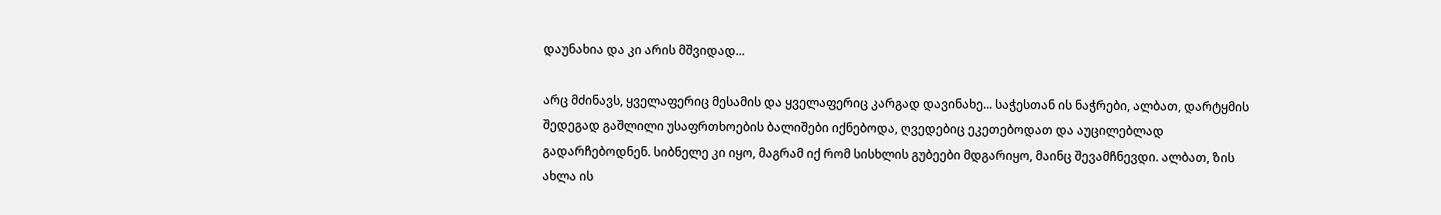დაუნახია და კი არის მშვიდად...

არც მძინავს, ყველაფერიც მესამის და ყველაფერიც კარგად დავინახე... საჭესთან ის ნაჭრები, ალბათ, დარტყმის შედეგად გაშლილი უსაფრთხოების ბალიშები იქნებოდა, ღვედებიც ეკეთებოდათ და აუცილებლად გადარჩებოდნენ. სიბნელე კი იყო, მაგრამ იქ რომ სისხლის გუბეები მდგარიყო, მაინც შევამჩნევდი. ალბათ, ზის ახლა ის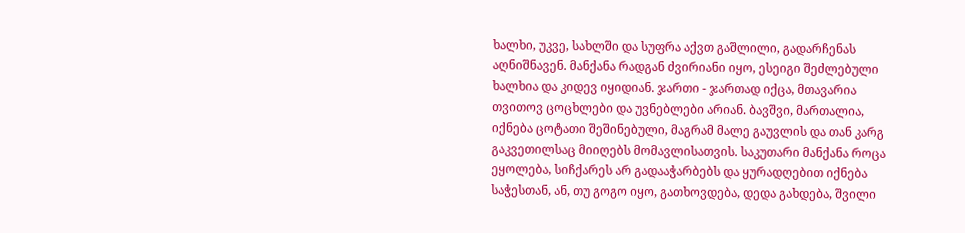ხალხი, უკვე, სახლში და სუფრა აქვთ გაშლილი, გადარჩენას აღნიშნავენ. მანქანა რადგან ძვირიანი იყო, ესეიგი შეძლებული ხალხია და კიდევ იყიდიან. ჯართი - ჯართად იქცა, მთავარია თვითოვ ცოცხლები და უვნებლები არიან. ბავშვი, მართალია, იქნება ცოტათი შეშინებული, მაგრამ მალე გაუვლის და თან კარგ გაკვეთილსაც მიიღებს მომავლისათვის. საკუთარი მანქანა როცა ეყოლება, სიჩქარეს არ გადააჭარბებს და ყურადღებით იქნება საჭესთან, ან, თუ გოგო იყო, გათხოვდება, დედა გახდება, შვილი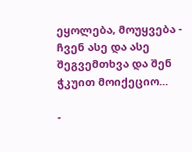ეყოლება, მოუყვება - ჩვენ ასე და ასე შეგვემთხვა და შენ ჭკუით მოიქეციო...

-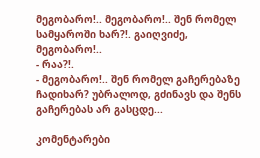მეგობარო!.. მეგობარო!.. შენ რომელ სამყაროში ხარ?!. გაიღვიძე, მეგობარო!..
- რაა?!.
- მეგობარო!.. შენ რომელ გაჩერებაზე ჩადიხარ? უბრალოდ, გძინავს და შენს გაჩერებას არ გასცდე...

კომენტარები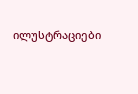ილუსტრაციები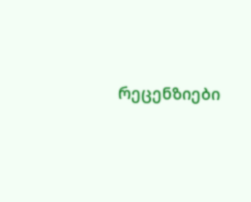რეცენზიები